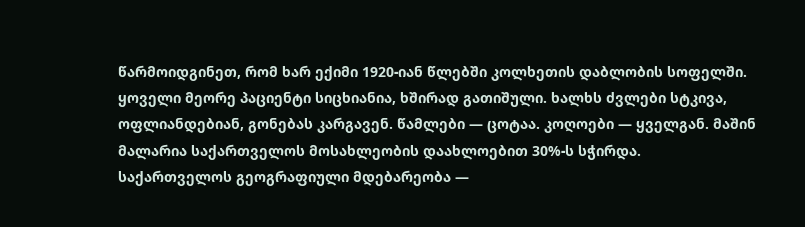წარმოიდგინეთ, რომ ხარ ექიმი 1920-იან წლებში კოლხეთის დაბლობის სოფელში. ყოველი მეორე პაციენტი სიცხიანია, ხშირად გათიშული. ხალხს ძვლები სტკივა, ოფლიანდებიან, გონებას კარგავენ. წამლები — ცოტაა. კოღოები — ყველგან. მაშინ მალარია საქართველოს მოსახლეობის დაახლოებით 30%-ს სჭირდა.
საქართველოს გეოგრაფიული მდებარეობა —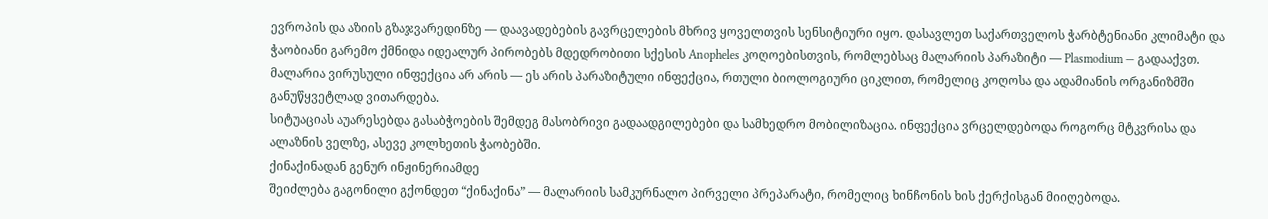ევროპის და აზიის გზაჯვარედინზე — დაავადებების გავრცელების მხრივ ყოველთვის სენსიტიური იყო. დასავლეთ საქართველოს ჭარბტენიანი კლიმატი და ჭაობიანი გარემო ქმნიდა იდეალურ პირობებს მდედრობითი სქესის Anopheles კოღოებისთვის, რომლებსაც მალარიის პარაზიტი — Plasmodium — გადააქვთ. მალარია ვირუსული ინფექცია არ არის — ეს არის პარაზიტული ინფექცია, რთული ბიოლოგიური ციკლით, რომელიც კოღოსა და ადამიანის ორგანიზმში განუწყვეტლად ვითარდება.
სიტუაციას აუარესებდა გასაბჭოების შემდეგ მასობრივი გადაადგილებები და სამხედრო მობილიზაცია. ინფექცია ვრცელდებოდა როგორც მტკვრისა და ალაზნის ველზე, ასევე კოლხეთის ჭაობებში.
ქინაქინადან გენურ ინჟინერიამდე
შეიძლება გაგონილი გქონდეთ “ქინაქინა” — მალარიის სამკურნალო პირველი პრეპარატი, რომელიც ხინჩონის ხის ქერქისგან მიიღებოდა.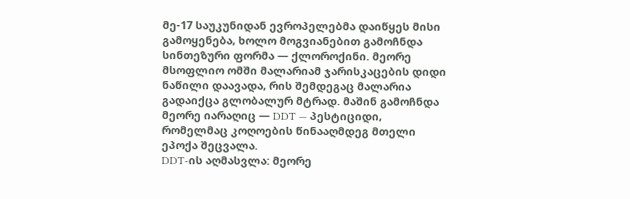მე-17 საუკუნიდან ევროპელებმა დაიწყეს მისი გამოყენება, ხოლო მოგვიანებით გამოჩნდა სინთეზური ფორმა — ქლოროქინი. მეორე მსოფლიო ომში მალარიამ ჯარისკაცების დიდი ნაწილი დაავადა, რის შემდეგაც მალარია გადაიქცა გლობალურ მტრად. მაშინ გამოჩნდა მეორე იარაღიც — DDT — პესტიციდი, რომელმაც კოღოების წინააღმდეგ მთელი ეპოქა შეცვალა.
DDT-ის აღმასვლა: მეორე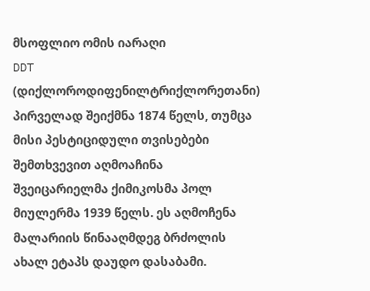მსოფლიო ომის იარაღი
DDT (დიქლოროდიფენილტრიქლორეთანი) პირველად შეიქმნა 1874 წელს, თუმცა მისი პესტიციდული თვისებები შემთხვევით აღმოაჩინა შვეიცარიელმა ქიმიკოსმა პოლ მიულერმა 1939 წელს. ეს აღმოჩენა მალარიის წინააღმდეგ ბრძოლის ახალ ეტაპს დაუდო დასაბამი.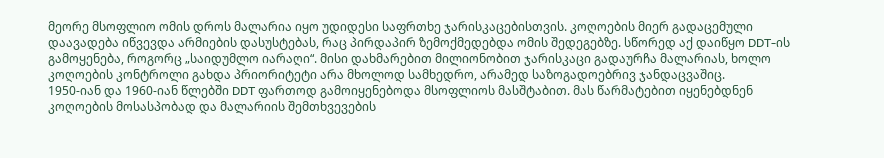მეორე მსოფლიო ომის დროს მალარია იყო უდიდესი საფრთხე ჯარისკაცებისთვის. კოღოების მიერ გადაცემული დაავადება იწვევდა არმიების დასუსტებას, რაც პირდაპირ ზემოქმედებდა ომის შედეგებზე. სწორედ აქ დაიწყო DDT-ის გამოყენება, როგორც „საიდუმლო იარაღი“. მისი დახმარებით მილიონობით ჯარისკაცი გადაურჩა მალარიას, ხოლო კოღოების კონტროლი გახდა პრიორიტეტი არა მხოლოდ სამხედრო, არამედ საზოგადოებრივ ჯანდაცვაშიც.
1950-იან და 1960-იან წლებში DDT ფართოდ გამოიყენებოდა მსოფლიოს მასშტაბით. მას წარმატებით იყენებდნენ კოღოების მოსასპობად და მალარიის შემთხვევების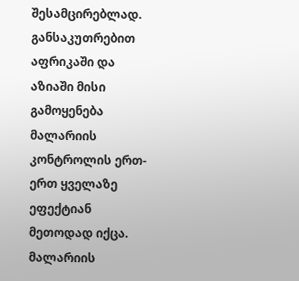შესამცირებლად. განსაკუთრებით აფრიკაში და აზიაში მისი გამოყენება მალარიის კონტროლის ერთ-ერთ ყველაზე ეფექტიან მეთოდად იქცა. მალარიის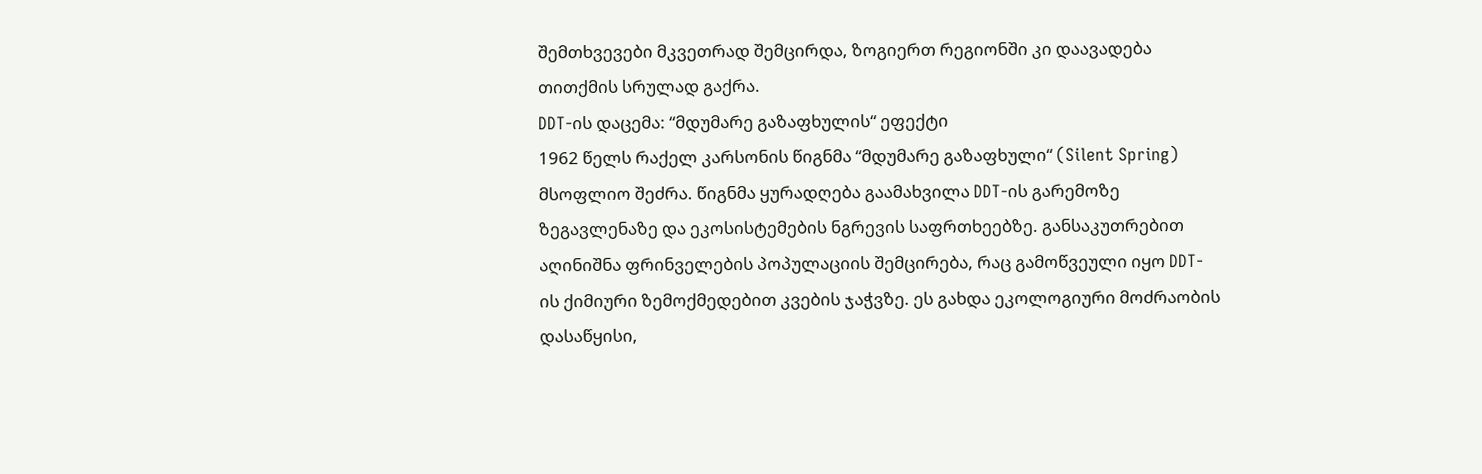შემთხვევები მკვეთრად შემცირდა, ზოგიერთ რეგიონში კი დაავადება თითქმის სრულად გაქრა.
DDT-ის დაცემა: “მდუმარე გაზაფხულის“ ეფექტი
1962 წელს რაქელ კარსონის წიგნმა “მდუმარე გაზაფხული“ (Silent Spring) მსოფლიო შეძრა. წიგნმა ყურადღება გაამახვილა DDT-ის გარემოზე ზეგავლენაზე და ეკოსისტემების ნგრევის საფრთხეებზე. განსაკუთრებით აღინიშნა ფრინველების პოპულაციის შემცირება, რაც გამოწვეული იყო DDT-ის ქიმიური ზემოქმედებით კვების ჯაჭვზე. ეს გახდა ეკოლოგიური მოძრაობის დასაწყისი,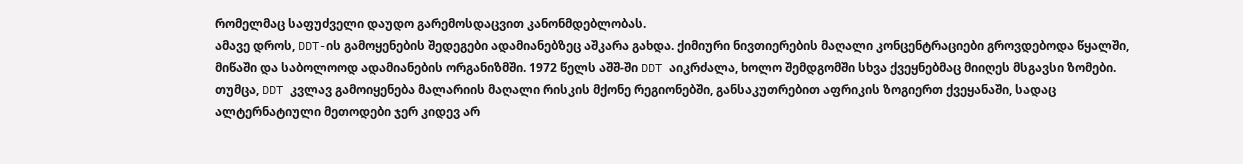რომელმაც საფუძველი დაუდო გარემოსდაცვით კანონმდებლობას.
ამავე დროს, DDT-ის გამოყენების შედეგები ადამიანებზეც აშკარა გახდა. ქიმიური ნივთიერების მაღალი კონცენტრაციები გროვდებოდა წყალში, მიწაში და საბოლოოდ ადამიანების ორგანიზმში. 1972 წელს აშშ-ში DDT აიკრძალა, ხოლო შემდგომში სხვა ქვეყნებმაც მიიღეს მსგავსი ზომები. თუმცა, DDT კვლავ გამოიყენება მალარიის მაღალი რისკის მქონე რეგიონებში, განსაკუთრებით აფრიკის ზოგიერთ ქვეყანაში, სადაც ალტერნატიული მეთოდები ჯერ კიდევ არ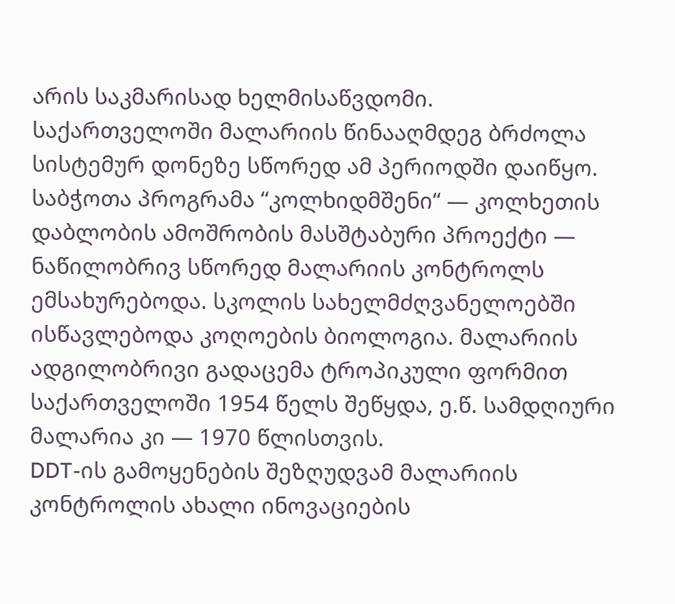არის საკმარისად ხელმისაწვდომი.
საქართველოში მალარიის წინააღმდეგ ბრძოლა სისტემურ დონეზე სწორედ ამ პერიოდში დაიწყო. საბჭოთა პროგრამა “კოლხიდმშენი“ — კოლხეთის დაბლობის ამოშრობის მასშტაბური პროექტი — ნაწილობრივ სწორედ მალარიის კონტროლს ემსახურებოდა. სკოლის სახელმძღვანელოებში ისწავლებოდა კოღოების ბიოლოგია. მალარიის ადგილობრივი გადაცემა ტროპიკული ფორმით საქართველოში 1954 წელს შეწყდა, ე.წ. სამდღიური მალარია კი — 1970 წლისთვის.
DDT-ის გამოყენების შეზღუდვამ მალარიის კონტროლის ახალი ინოვაციების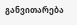განვითარება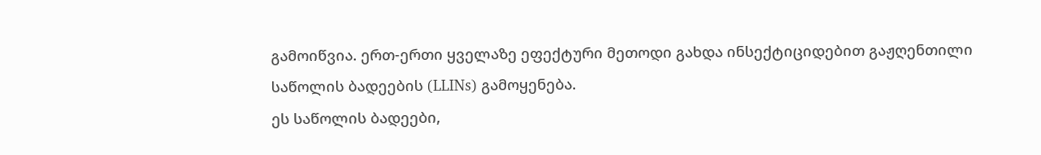გამოიწვია. ერთ-ერთი ყველაზე ეფექტური მეთოდი გახდა ინსექტიციდებით გაჟღენთილი საწოლის ბადეების (LLINs) გამოყენება.
ეს საწოლის ბადეები,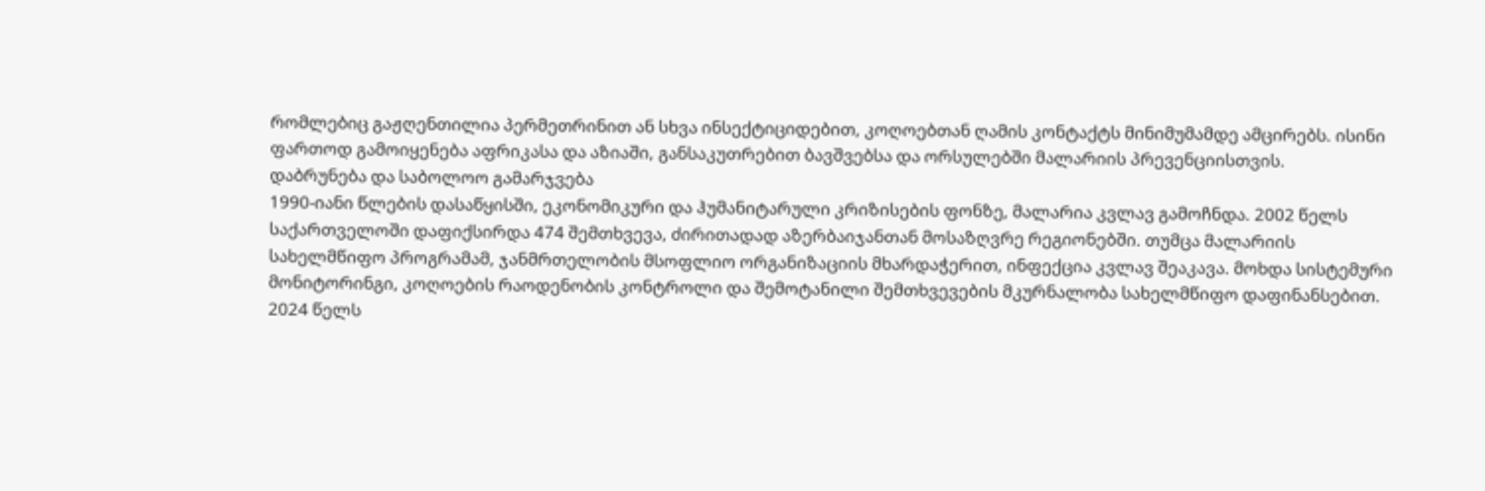რომლებიც გაჟღენთილია პერმეთრინით ან სხვა ინსექტიციდებით, კოღოებთან ღამის კონტაქტს მინიმუმამდე ამცირებს. ისინი ფართოდ გამოიყენება აფრიკასა და აზიაში, განსაკუთრებით ბავშვებსა და ორსულებში მალარიის პრევენციისთვის.
დაბრუნება და საბოლოო გამარჯვება
1990-იანი წლების დასაწყისში, ეკონომიკური და ჰუმანიტარული კრიზისების ფონზე, მალარია კვლავ გამოჩნდა. 2002 წელს საქართველოში დაფიქსირდა 474 შემთხვევა, ძირითადად აზერბაიჯანთან მოსაზღვრე რეგიონებში. თუმცა მალარიის სახელმწიფო პროგრამამ, ჯანმრთელობის მსოფლიო ორგანიზაციის მხარდაჭერით, ინფექცია კვლავ შეაკავა. მოხდა სისტემური მონიტორინგი, კოღოების რაოდენობის კონტროლი და შემოტანილი შემთხვევების მკურნალობა სახელმწიფო დაფინანსებით.
2024 წელს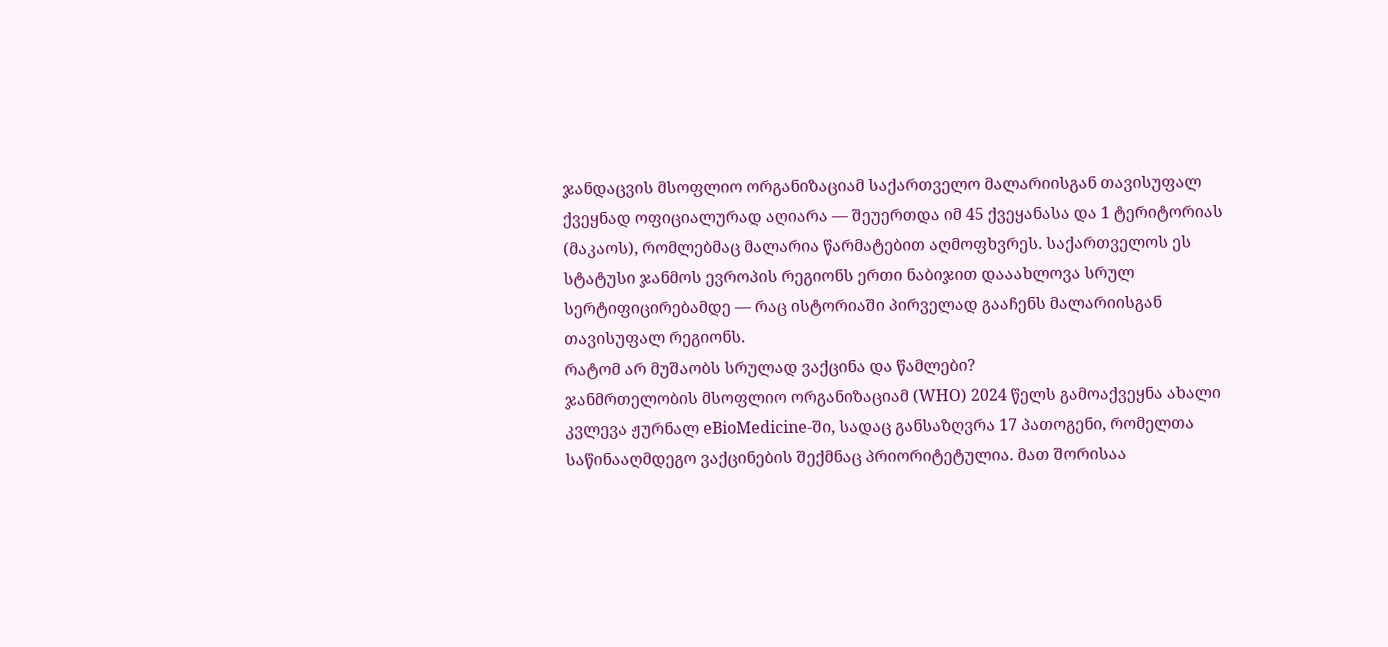ჯანდაცვის მსოფლიო ორგანიზაციამ საქართველო მალარიისგან თავისუფალ ქვეყნად ოფიციალურად აღიარა — შეუერთდა იმ 45 ქვეყანასა და 1 ტერიტორიას (მაკაოს), რომლებმაც მალარია წარმატებით აღმოფხვრეს. საქართველოს ეს სტატუსი ჯანმოს ევროპის რეგიონს ერთი ნაბიჯით დააახლოვა სრულ სერტიფიცირებამდე — რაც ისტორიაში პირველად გააჩენს მალარიისგან თავისუფალ რეგიონს.
რატომ არ მუშაობს სრულად ვაქცინა და წამლები?
ჯანმრთელობის მსოფლიო ორგანიზაციამ (WHO) 2024 წელს გამოაქვეყნა ახალი კვლევა ჟურნალ eBioMedicine-ში, სადაც განსაზღვრა 17 პათოგენი, რომელთა საწინააღმდეგო ვაქცინების შექმნაც პრიორიტეტულია. მათ შორისაა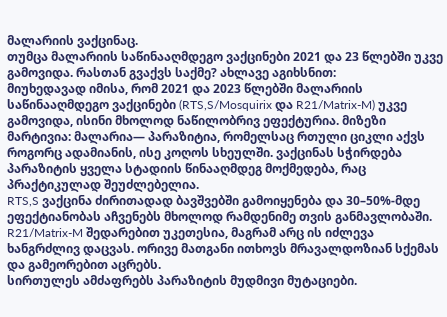მალარიის ვაქცინაც.
თუმცა მალარიის საწინააღმდეგო ვაქცინები 2021 და 23 წლებში უკვე გამოვიდა. რასთან გვაქვს საქმე? ახლავე აგიხსნით:
მიუხედავად იმისა, რომ 2021 და 2023 წლებში მალარიის საწინააღმდეგო ვაქცინები (RTS,S/Mosquirix და R21/Matrix-M) უკვე გამოვიდა, ისინი მხოლოდ ნაწილობრივ ეფექტურია. მიზეზი მარტივია: მალარია— პარაზიტია, რომელსაც რთული ციკლი აქვს როგორც ადამიანის, ისე კოღოს სხეულში. ვაქცინას სჭირდება პარაზიტის ყველა სტადიის წინააღმდეგ მოქმედება, რაც პრაქტიკულად შეუძლებელია.
RTS,S ვაქცინა ძირითადად ბავშვებში გამოიყენება და 30–50%-მდე ეფექტიანობას აჩვენებს მხოლოდ რამდენიმე თვის განმავლობაში. R21/Matrix-M შედარებით უკეთესია, მაგრამ არც ის იძლევა ხანგრძლივ დაცვას. ორივე მათგანი ითხოვს მრავალდოზიან სქემას და გამეორებით აცრებს.
სირთულეს ამძაფრებს პარაზიტის მუდმივი მუტაციები.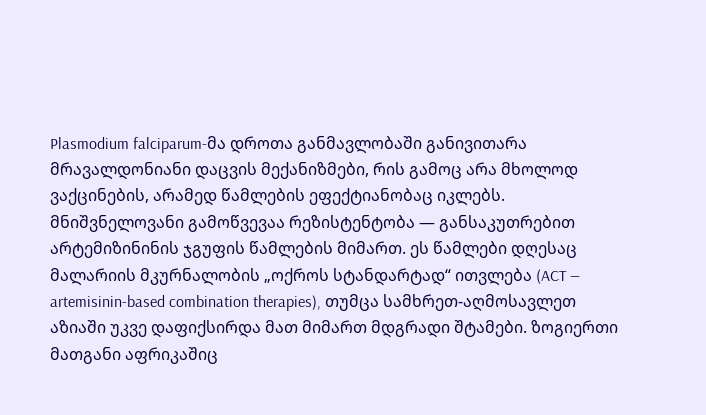Plasmodium falciparum-მა დროთა განმავლობაში განივითარა მრავალდონიანი დაცვის მექანიზმები, რის გამოც არა მხოლოდ ვაქცინების, არამედ წამლების ეფექტიანობაც იკლებს.
მნიშვნელოვანი გამოწვევაა რეზისტენტობა — განსაკუთრებით არტემიზინინის ჯგუფის წამლების მიმართ. ეს წამლები დღესაც მალარიის მკურნალობის „ოქროს სტანდარტად“ ითვლება (ACT — artemisinin-based combination therapies), თუმცა სამხრეთ-აღმოსავლეთ აზიაში უკვე დაფიქსირდა მათ მიმართ მდგრადი შტამები. ზოგიერთი მათგანი აფრიკაშიც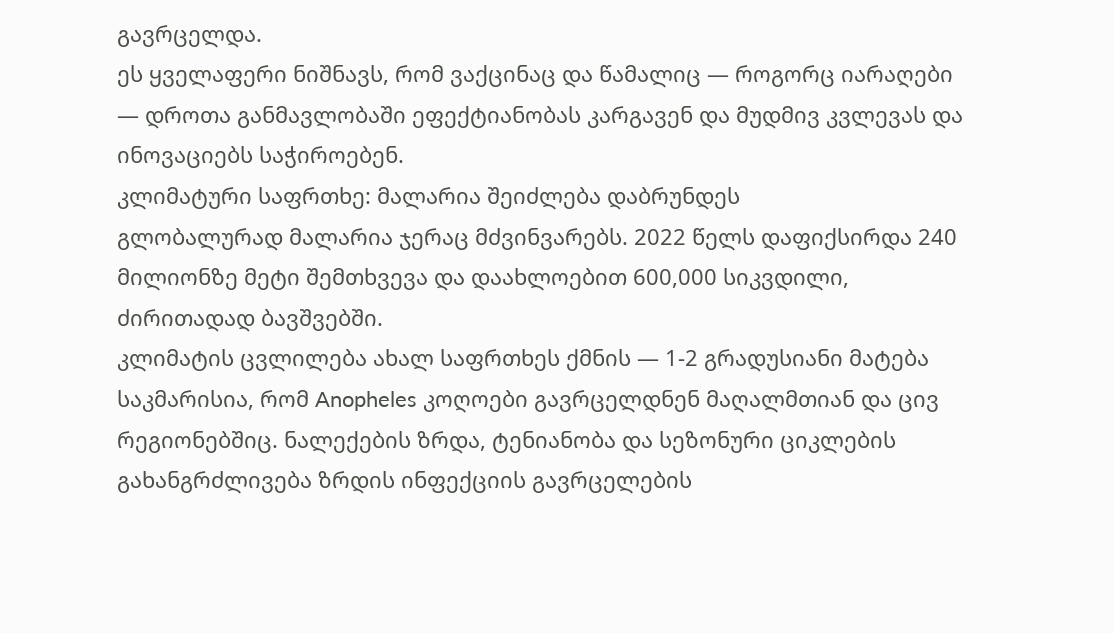გავრცელდა.
ეს ყველაფერი ნიშნავს, რომ ვაქცინაც და წამალიც — როგორც იარაღები — დროთა განმავლობაში ეფექტიანობას კარგავენ და მუდმივ კვლევას და ინოვაციებს საჭიროებენ.
კლიმატური საფრთხე: მალარია შეიძლება დაბრუნდეს
გლობალურად მალარია ჯერაც მძვინვარებს. 2022 წელს დაფიქსირდა 240 მილიონზე მეტი შემთხვევა და დაახლოებით 600,000 სიკვდილი, ძირითადად ბავშვებში.
კლიმატის ცვლილება ახალ საფრთხეს ქმნის — 1-2 გრადუსიანი მატება საკმარისია, რომ Anopheles კოღოები გავრცელდნენ მაღალმთიან და ცივ რეგიონებშიც. ნალექების ზრდა, ტენიანობა და სეზონური ციკლების გახანგრძლივება ზრდის ინფექციის გავრცელების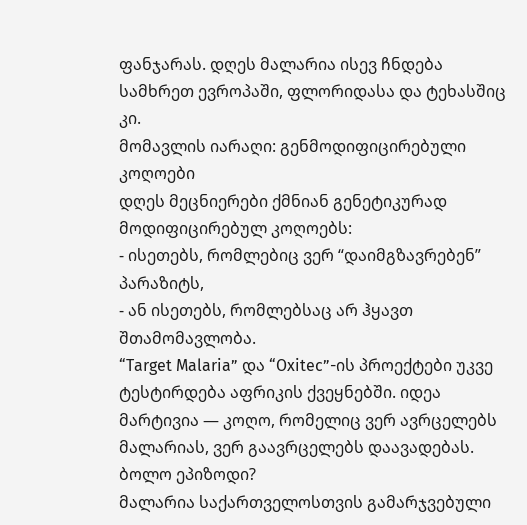ფანჯარას. დღეს მალარია ისევ ჩნდება სამხრეთ ევროპაში, ფლორიდასა და ტეხასშიც კი.
მომავლის იარაღი: გენმოდიფიცირებული კოღოები
დღეს მეცნიერები ქმნიან გენეტიკურად მოდიფიცირებულ კოღოებს:
- ისეთებს, რომლებიც ვერ “დაიმგზავრებენ” პარაზიტს,
- ან ისეთებს, რომლებსაც არ ჰყავთ შთამომავლობა.
“Target Malaria” და “Oxitec”-ის პროექტები უკვე ტესტირდება აფრიკის ქვეყნებში. იდეა მარტივია — კოღო, რომელიც ვერ ავრცელებს მალარიას, ვერ გაავრცელებს დაავადებას.
ბოლო ეპიზოდი?
მალარია საქართველოსთვის გამარჯვებული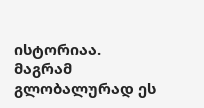ისტორიაა. მაგრამ გლობალურად ეს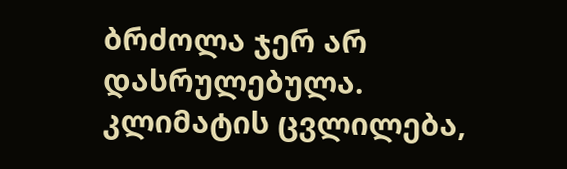ბრძოლა ჯერ არ დასრულებულა. კლიმატის ცვლილება,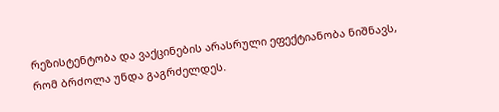რეზისტენტობა და ვაქცინების არასრული ეფექტიანობა ნიშნავს, რომ ბრძოლა უნდა გაგრძელდეს.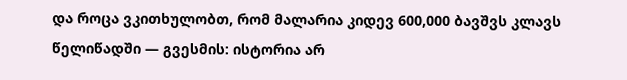და როცა ვკითხულობთ, რომ მალარია კიდევ 600,000 ბავშვს კლავს წელიწადში — გვესმის: ისტორია არ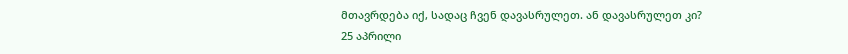მთავრდება იქ, სადაც ჩვენ დავასრულეთ. ან დავასრულეთ კი?
25 აპრილი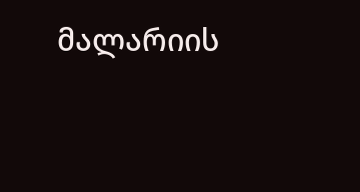მალარიის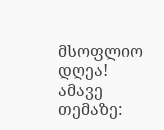მსოფლიო დღეა!
ამავე თემაზე: